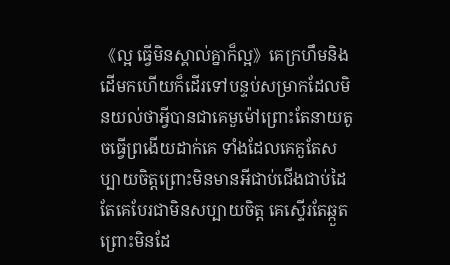《ល្អ ធ្វើមិនស្គាល់គ្នាក៏ល្អ》គេក្រហឹមនិងដើមកហើយក៏ដើរទៅបន្ទប់សម្រាកដែលមិនយល់ថាអ្វីបានជាគេមួម៉ៅព្រោះតែនាយតូចធ្វើព្រងើយដាក់គេ ទាំងដែលគេគួតែសប្បាយចិត្តព្រោះមិនមានអីជាប់ជើងជាប់ដៃ តែគេបែរជាមិនសប្បាយចិត្ត គេស្ទើរតែឆ្កួតព្រោះមិនដែ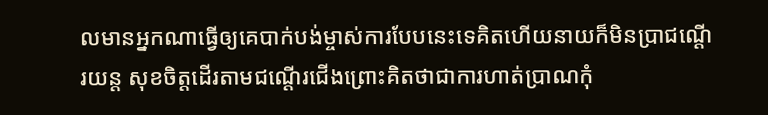លមានអ្នកណាធ្វើឲ្យគេបាក់បង់ម្ចាស់ការបែបនេះទេគិតហើយនាយក៏មិនប្រាជណ្ដើរយន្ត សុខចិត្តដើរតាមជណ្ដើរជើងព្រោះគិតថាជាការហាត់ប្រាណកុំ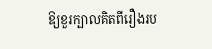ឱ្យខួរក្បាលគិតពីរឿងរប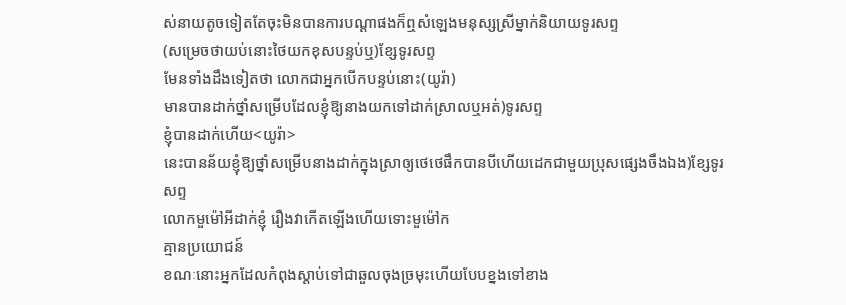ស់នាយតូចទៀតតែចុះមិនបានការបណ្ដាផងក៏ឮសំឡេងមនុស្សស្រីម្នាក់និយាយទូរសព្ទ
(សម្រេចថាយប់នោះថៃយកខុសបន្ទប់ឬ)ខ្សែទូរសព្ទ
មែនទាំងដឹងទៀតថា លោកជាអ្នកបើកបន្ទប់នោះ(យូរ៉ា)
មានបានដាក់ថ្នាំសម្រើបដែលខ្ញុំឱ្យនាងយកទៅដាក់ស្រាលឬអត់)ទូរសព្ទ
ខ្ញុំបានដាក់ហើយ<យូរ៉ា>
នេះបានន័យខ្ញុំឱ្យថ្នាំសម្រើបនាងដាក់ក្នុងស្រាឲ្យថេថេផឹកបានបីហើយដេកជាមួយប្រុសផ្សេងចឹងឯង)ខ្សែទូរសព្ទ
លោកមួម៉ៅអីដាក់ខ្ញុំ រឿងវាកើតឡើងហើយទោះមួម៉ៅក
គ្មានប្រយោជន៍
ខណៈនោះអ្នកដែលកំពុងស្ដាប់ទៅជាឆួលចុងច្រមុះហើយបែបខ្នងទៅខាង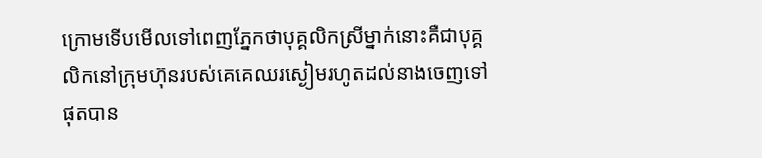ក្រោមទើបមើលទៅពេញភ្នែកថាបុគ្គលិកស្រីម្នាក់នោះគឺជាបុគ្គលិកនៅក្រុមហ៊ុនរបស់គេគេឈរស្ងៀមរហូតដល់នាងចេញទៅផុតបាន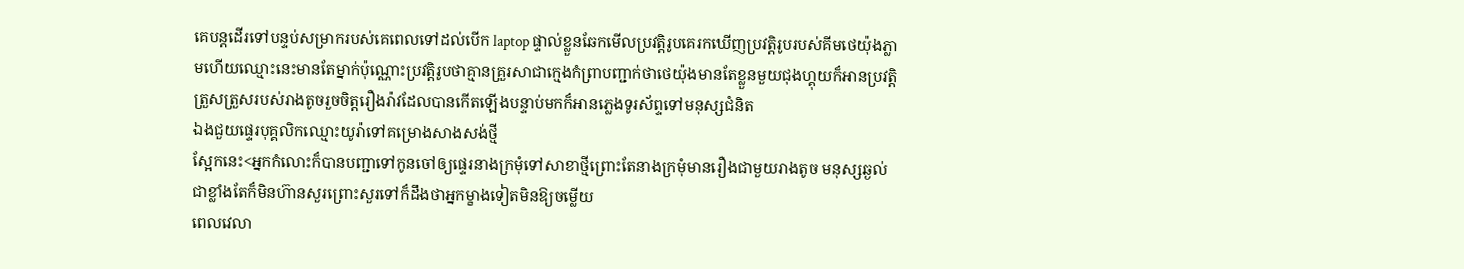គេបន្តដើរទៅបន្ទប់សម្រាករបស់គេពេលទៅដល់បើក laptop ផ្ទាល់ខ្លួនឆែកមើលប្រវត្តិរូបគេរកឃើញប្រវត្តិរូបរបស់គីមថេយ៉ុងភ្លាមហើយឈ្មោះនេះមានតែម្នាក់ប៉ុណ្ណោះប្រវត្តិរូបថាគ្មានគ្រួរសាជាក្មេងកំព្រាបញ្ជាក់ថាថេយ៉ុងមានតែខ្លួនមួយជុងហ្គុយក៏អានប្រវត្តិត្រួសត្រួសរបស់រាងតូចរួចចិត្តរឿងរ៉ាវដែលបានកើតឡើងបន្ទាប់មកក៏អានភ្លេងទូរស័ព្ទទៅមនុស្សជំនិត
ឯងជួយផ្ទេរបុគ្គលិកឈ្មោះយូរ៉ាទៅគម្រោងសាងសង់ថ្មី
ស្អែកនេះ<អ្នកកំលោះក៏បានបញ្ជាទៅកូនចៅឲ្យផ្ទេរនាងក្រមុំទៅសាខាថ្មីព្រោះតែនាងក្រមុំមានរឿងជាមួយរាងតូច មនុស្សឆ្ងល់ជាខ្លាំងតែក៏មិនហ៊ានសួរព្រោះសួរទៅក៏ដឹងថាអ្នកម្ខាងទៀតមិនឱ្យចម្លើយ
ពេលវេលា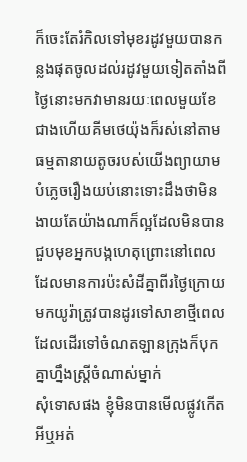ក៏ចេះតែរំកិលទៅមុខរដូវមួយបានកន្លងផុតចូលដល់រដូវមួយទៀតតាំងពីថ្ងៃនោះមកវាមានរយៈពេលមួយខែជាងហើយគីមថេយ៉ុងក៏រស់នៅតាមធម្មតានាយតូចរបស់យើងព្យាយាមបំភ្លេចរឿងយប់នោះទោះដឹងថាមិនងាយតែយ៉ាងណាក៏ល្អដែលមិនបានជួបមុខអ្នកបង្កហេតុព្រោះនៅពេលដែលមានការប៉ះសំដីគ្នាពីរថ្ងៃក្រោយមកយូរ៉ាត្រូវបានដូរទៅសាខាថ្មីពេលដែលដើរទៅចំណតឡានក្រុងក៏បុកគ្នាហ្នឹងស្ត្រីចំណាស់ម្នាក់
សុំទោសផង ខ្ញុំមិនបានមើលផ្លូវកើតអីឬអត់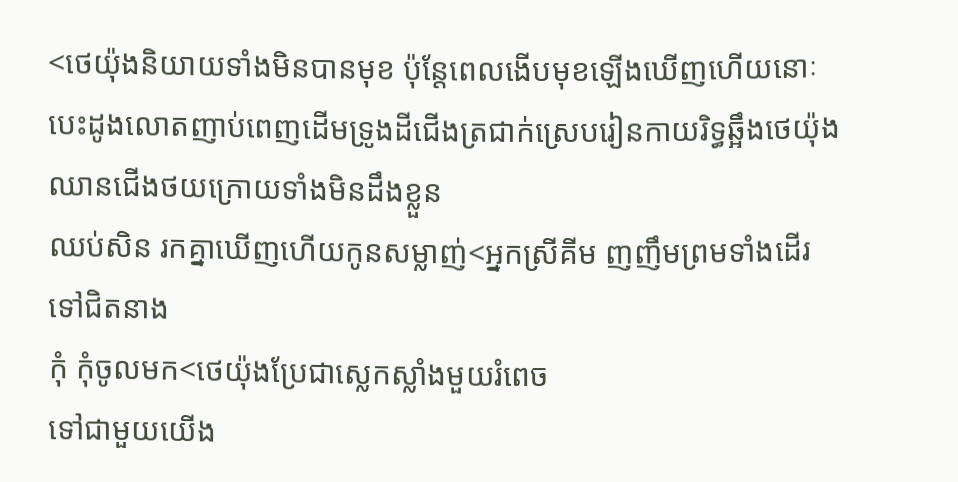<ថេយ៉ុងនិយាយទាំងមិនបានមុខ ប៉ុន្តែពេលងើបមុខឡើងឃើញហើយនេាៈបេះដូងលោតញាប់ពេញដើមទ្រូងដីជើងត្រជាក់ស្រេបរៀនកាយរិទ្ធឆ្អឹងថេយ៉ុងឈានជើងថយក្រោយទាំងមិនដឹងខ្លួន
ឈប់សិន រកគ្នាឃើញហើយកូនសម្លាញ់<អ្នកស្រីគីម ញញឹមព្រមទាំងដើរទៅជិតនាង
កុំ កុំចូលមក<ថេយ៉ុងប្រែជាស្លេកស្លាំងមួយរំពេច
ទៅជាមួយយើង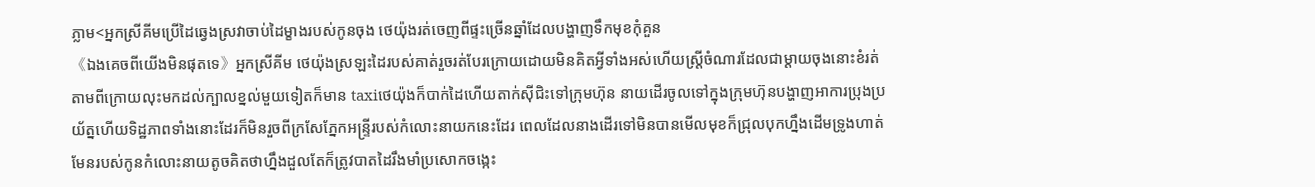ភ្លាម<អ្នកស្រីគីមប្រើដៃឆ្វេងស្រវាចាប់ដៃម្ខាងរបស់កូនចុង ថេយ៉ុងរត់ចេញពីផ្ទះច្រើនឆ្នាំដែលបង្ហាញទឹកមុខកុំគួន
《ឯងគេចពីយើងមិនផុតទេ》អ្នកស្រីគីម ថេយ៉ុងស្រឡះដៃរបស់គាត់រួចរត់បែរក្រោយដោយមិនគិតអ្វីទាំងអស់ហើយស្ត្រីចំណារដែលជាម្ដាយចុងនោះខំរត់តាមពីក្រោយលុះមកដល់ក្បាលខ្នល់មួយទៀតក៏មាន taxiថេយ៉ុងក៏បាក់ដៃហើយតាក់សុីជិះទៅក្រុមហ៊ុន នាយដើរចូលទៅក្នុងក្រុមហ៊ុនបង្ហាញអាការប្រុងប្រយ័ត្នហើយទិដ្ឋភាពទាំងនោះដែរក៏មិនរួចពីក្រសែភ្នែកអន្ទ្រីរបស់កំលោះនាយកនេះដែរ ពេលដែលនាងដើរទៅមិនបានមើលមុខក៏ជ្រុលបុកហ្នឹងដើមទ្រូងហាត់មែនរបស់កូនកំលោះនាយតូចគិតថាហ្នឹងដួលតែក៏ត្រូវបាតដៃរឹងមាំប្រសោកចង្កេះ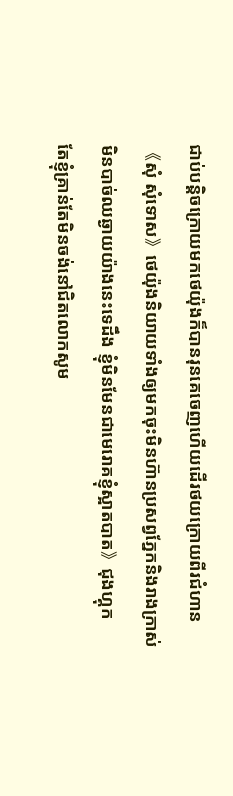ជាប់បន្តិចក្រោយមកថេយ៉ុងក៏បានរុនគេចេញហើយដើរថយក្រោយពីរជំហាន
《សុំ សុំទោស》ថេយ៉ុងនិយាយទាំងឲ្យមកចុះមិនហ៊ានប្រសព្វភ្នែកនិងរាងក្រាស់
មិនបាច់ឈឆ្ងាយយ៉ាងនេះទេដឹង ខ្ញុំមិនមែនជាមេរោគខ្ញុំស្អាតបាត》ជុងហ្គុក
តែខ្ញុំគ្រាន់តែមិនចង់នៅជិតលោកសូម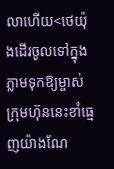លាហើយ<ថេយ៉ុងដើរចូលទៅក្នុងភ្លាមទុកឱ្យម្ចាស់ក្រុមហ៊ុននេះខាំធ្មេញយ៉ាងណែ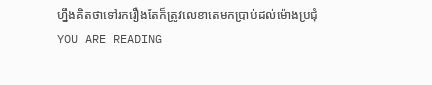ហ្នឹងគិតថាទៅរករឿងតែក៏ត្រូវលេខាតេមកប្រាប់ដល់ម៉ោងប្រជុំ
YOU ARE READING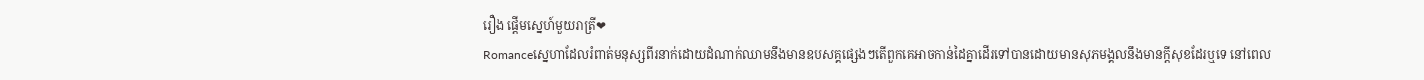រឿង ផ្ដើមស្នេហ៍មួយរាត្រី❤
Romanceស្នេហាដែលរំពាត់មនុស្សពីរនាក់ដោយដំណាក់ឈាមនឹងមានឧបសគ្គផ្សេងៗតើពួកគេអាចកាន់ដៃគ្នាដើរទៅបានដោយមានសុភមង្គលនឹងមានក្តីសុខដែរឬទេ នៅពេល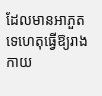ដែលមានអាភួតទេហេតុធ្វើឱ្យរាងកាយ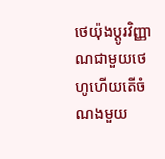ថេយ៉ុងប្ដូរវិញ្ញាណជាមួយថេហូហេីយតើចំណងមួយ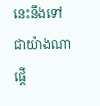នេះនឹងទៅជាយ៉ាងណា
ផ្ដើ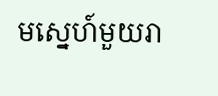មស្នេហ៍មួយរា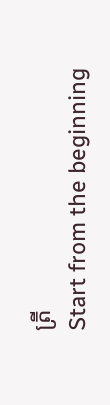ត្រី
Start from the beginning